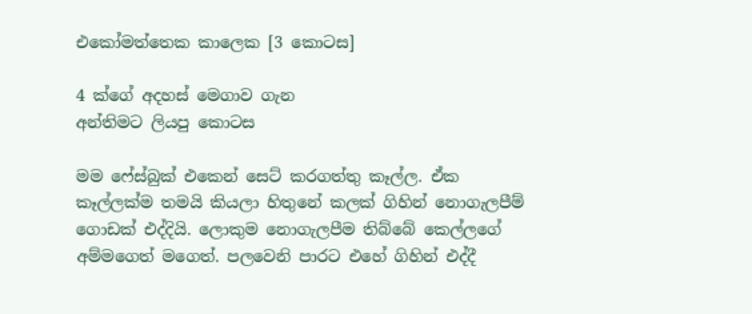එකෝමත්තෙක කාලෙක [3 කොටස]

4 ක්ගේ අදහස් මෙගාව ගැන
අන්තිමට ලියපු කොටස

මම ෆේස්බුක් එකෙන් සෙට් කරගත්තු කෑල්ල. ඒක කෑල්ලක්ම තමයි කියලා හිතුනේ කලක් ගිහින් නොගැලපීම් ගොඩක් එද්දියි. ලොකුම නොගැලපීම තිබ්බේ කෙල්ලගේ අම්මගෙත් මගෙත්. පලවෙනි පාරට එහේ ගිහින් එද්දී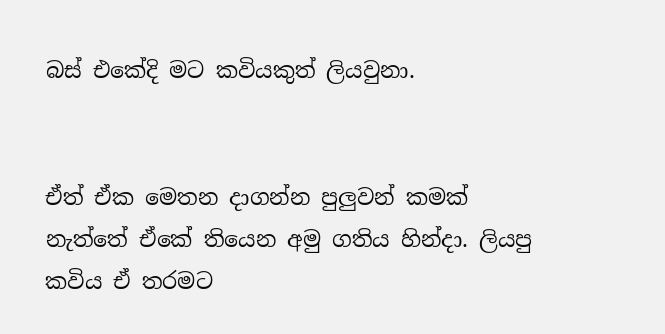බස් එකේදි මට කවියකුත් ලියවුනා.


ඒත් ඒක මෙතන දාගන්න පුලුවන් කමක් නැත්තේ ඒකේ තියෙන අමු ගතිය හින්දා. ලියපු කවිය ඒ තරමට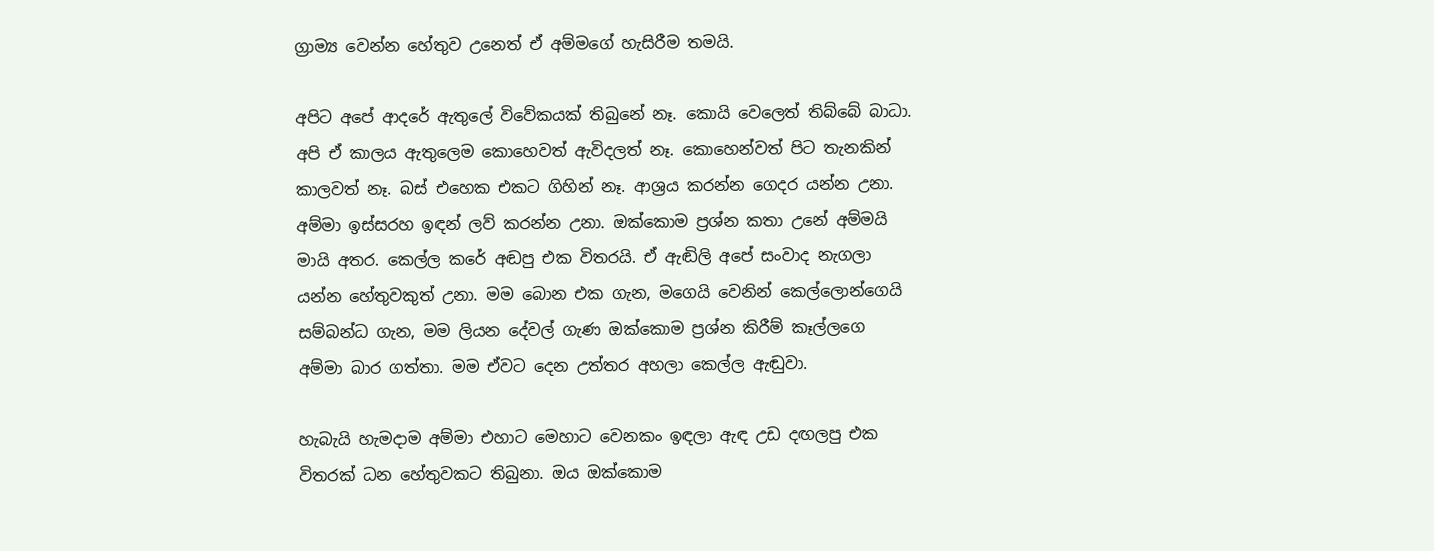ග්‍රාම්‍ය වෙන්න හේතුව උනෙත් ඒ අම්මගේ හැසිරීම තමයි.

අපිට අපේ ආදරේ ඇතුලේ විවේකයක් තිබුනේ නෑ. කොයි වෙලෙත් තිබ්බේ බාධා. අපි ඒ කාලය ඇතුලෙම කොහෙවත් ඇවිදලත් නෑ. කොහෙන්වත් පිට තැනකින් කාලවත් නෑ. බස් එහෙක එකට ගිහින් නෑ. ආශ්‍රය කරන්න ගෙදර යන්න උනා. අම්මා ඉස්සරහ ඉඳන් ලව් කරන්න උනා. ඔක්කොම ප්‍රශ්න කතා උනේ අම්මයි මායි අතර. කෙල්ල කරේ අඬපු එක විතරයි. ඒ ඇඬිලි අපේ සංවාද නැගලා යන්න හේතුවකුත් උනා. මම බොන එක ගැන, මගෙයි වෙනින් කෙල්ලොන්ගෙයි සම්බන්ධ ගැන, මම ලියන දේවල් ගැණ ඔක්කොම ප්‍රශ්න කිරීම් කෑල්ලගෙ අම්මා බාර ගත්තා. මම ඒවට දෙන උත්තර අහලා කෙල්ල ඇඬුවා.

හැබැයි හැමදාම අම්මා එහාට මෙහාට වෙනකං ඉඳලා ඇඳ උඩ දඟලපු එක විතරක් ධන හේතුවකට තිබුනා. ඔය ඔක්කොම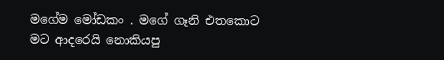මගේම මෝඩකං . මගේ ගෑනි එතකොට මට ආදරෙයි නොකියපු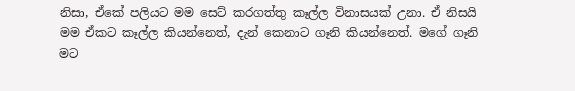නිසා, ඒකේ පලියට මම සෙට් කරගත්තු කෑල්ල විනාසයක් උනා. ඒ නිසයි මම ඒකට කෑල්ල කියන්නෙත්, දැන් කෙනාට ගෑනි කියන්නෙත්. මගේ ගෑනි මට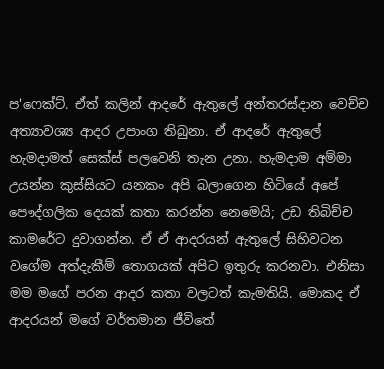ප'ෆෙක්ට්. ඒත් කලින් ආදරේ ඇතුලේ අන්තරස්දාන වෙච්ච අත්‍යාවශ්‍ය ආදර උපාංග තිබුනා. ඒ ආදරේ ඇතුලේ හැමදාමත් සෙක්ස් පලවෙනි තැන උනා. හැමදාම අම්මා උයන්න කුස්සියට යනකං අපි බලාගෙන හිටියේ අපේ පෞද්ගලික දෙයක් කතා කරන්න නෙමෙයි; උඩ තිබිච්ච කාමරේට දුවාගන්න. ඒ ඒ ආදරයන් ඇතුලේ සිහිවටන වගේම අත්දැකීම් තොගයක් අපිට ඉතුරු කරනවා. එනිසා මම මගේ පරන ආදර කතා වලටත් කැමතියි. මොකද ඒ ආදරයන් මගේ වර්තමාන ජීවිතේ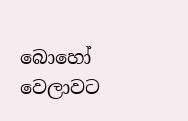බොහෝ වෙලාවට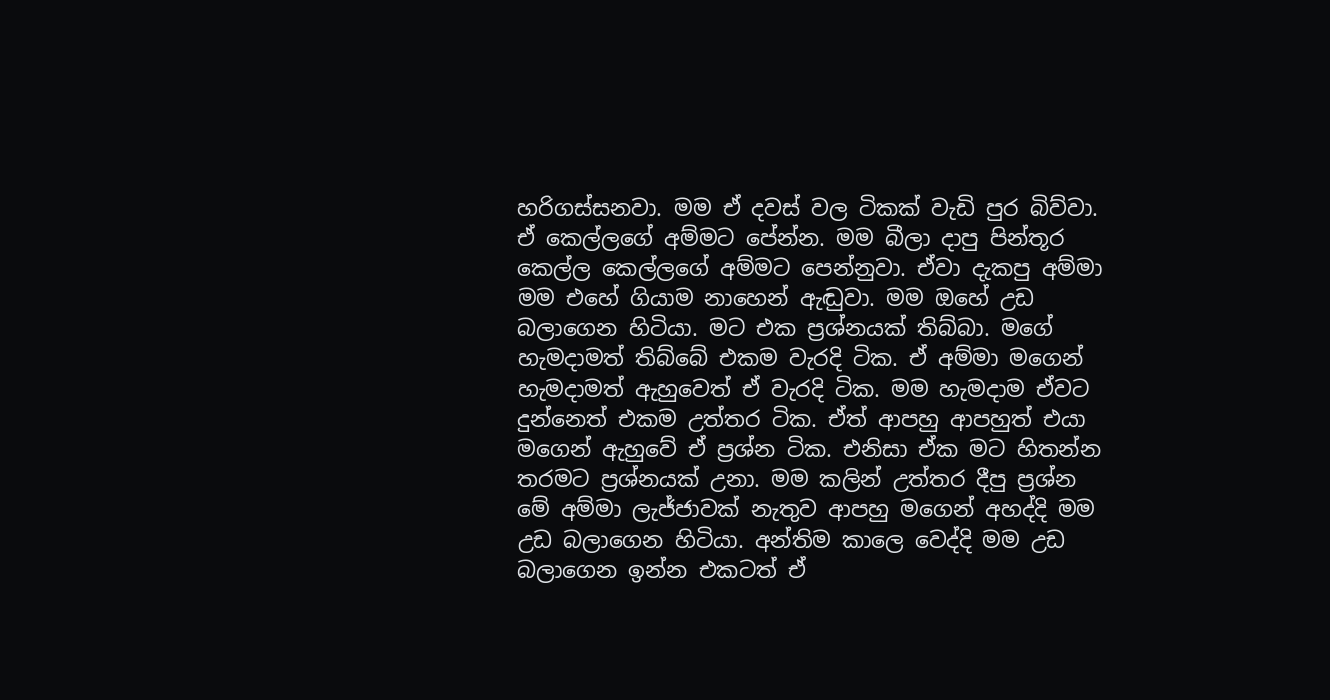හරිගස්සනවා. මම ඒ දවස් වල ටිකක් වැඩි පුර බිව්වා. ඒ කෙල්ලගේ අම්මට පේන්න. මම බීලා දාපු පින්තූර කෙල්ල කෙල්ලගේ අම්මට පෙන්නුවා. ඒවා දැකපු අම්මා මම එහේ ගියාම නාහෙන් ඇඬුවා. මම ඔහේ උඩ බලාගෙන හිටියා. මට එක ප්‍රශ්නයක් තිබ්බා. මගේ හැමදාමත් තිබ්බේ එකම වැරදි ටික. ඒ අම්මා මගෙන් හැමදාමත් ඇහුවෙත් ඒ වැරදි ටික. මම හැමදාම ඒවට දුන්නෙත් එකම උත්තර ටික. ඒත් ආපහු ආපහුත් එයා මගෙන් ඇහුවේ ඒ ප්‍රශ්න ටික. එනිසා ඒක මට හිතන්න තරමට ප්‍රශ්නයක් උනා. මම කලින් උත්තර දීපු ප්‍රශ්න මේ අම්මා ලැජ්ජාවක් නැතුව ආපහු මගෙන් අහද්දි මම උඩ බලාගෙන හිටියා. අන්තිම කාලෙ වෙද්දි මම උඩ බලාගෙන ඉන්න එකටත් ඒ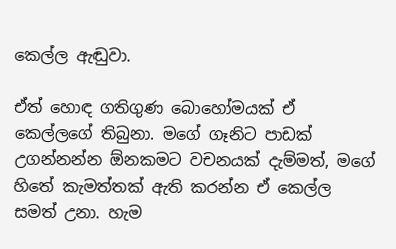කෙල්ල ඇඬුවා.

ඒත් හොඳ ගතිගුණ බොහෝමයක් ඒ කෙල්ලගේ තිබුනා. මගේ ගෑනිට පාඩක් උගන්නන්න ඕනකමට වචනයක් දැම්මත්, මගේ හිතේ කැමත්තක් ඇති කරන්න ඒ කෙල්ල සමත් උනා. හැම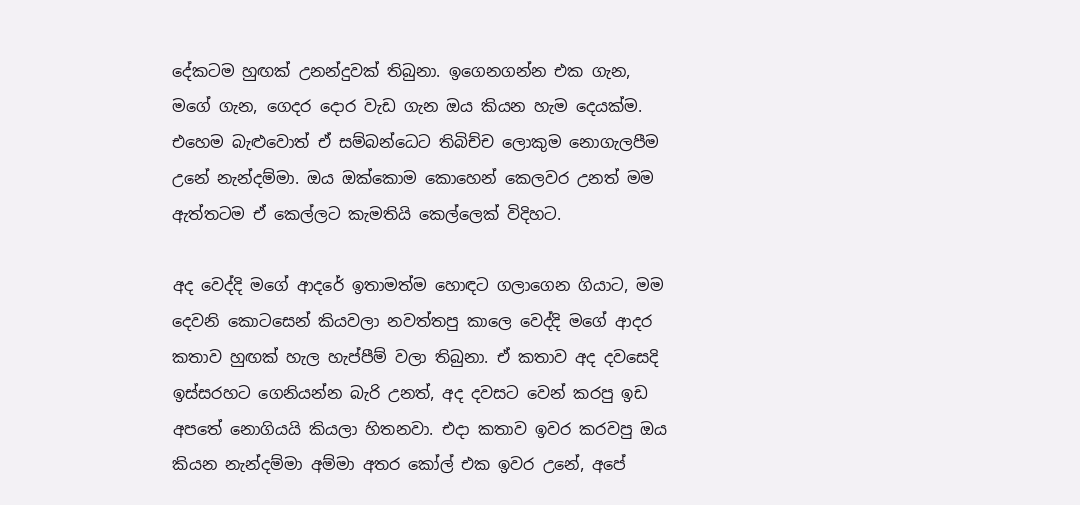දේකටම හුඟක් උනන්දුවක් තිබුනා. ඉගෙනගන්න එක ගැන, මගේ ගැන, ගෙදර දොර වැඩ ගැන ඔය කියන හැම දෙයක්ම. එහෙම බැළුවොත් ඒ සම්බන්ධෙට තිබිච්ච ලොකුම නොගැලපීම උනේ නැන්දම්මා. ඔය ඔක්කොම කොහෙන් කෙලවර උනත් මම ඇත්තටම ඒ කෙල්ලට කැමතියි කෙල්ලෙක් විදිහට.

අද වෙද්දි මගේ ආදරේ ඉතාමත්ම හොඳට ගලාගෙන ගියාට, මම දෙවනි කොටසෙන් කියවලා නවත්තපු කාලෙ වෙද්දි මගේ ආදර කතාව හුඟක් හැල හැප්පීම් වලා තිබුනා. ඒ කතාව අද දවසෙදි ඉස්සරහට ගෙනියන්න බැරි උනත්, අද දවසට වෙන් කරපු ඉඩ අපතේ නොගියයි කියලා හිතනවා. එදා කතාව ඉවර කරවපු ඔය කියන නැන්දම්මා අම්මා අතර කෝල් එක ඉවර උනේ, අපේ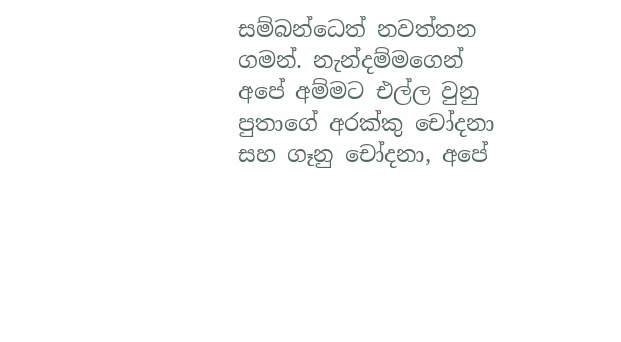සම්බන්ධෙත් නවත්තන ගමන්. නැන්දම්මගෙන් අපේ අම්මට එල්ල වුනු පුතාගේ අරක්කු චෝදනා සහ ගෑනු චෝදනා, අපේ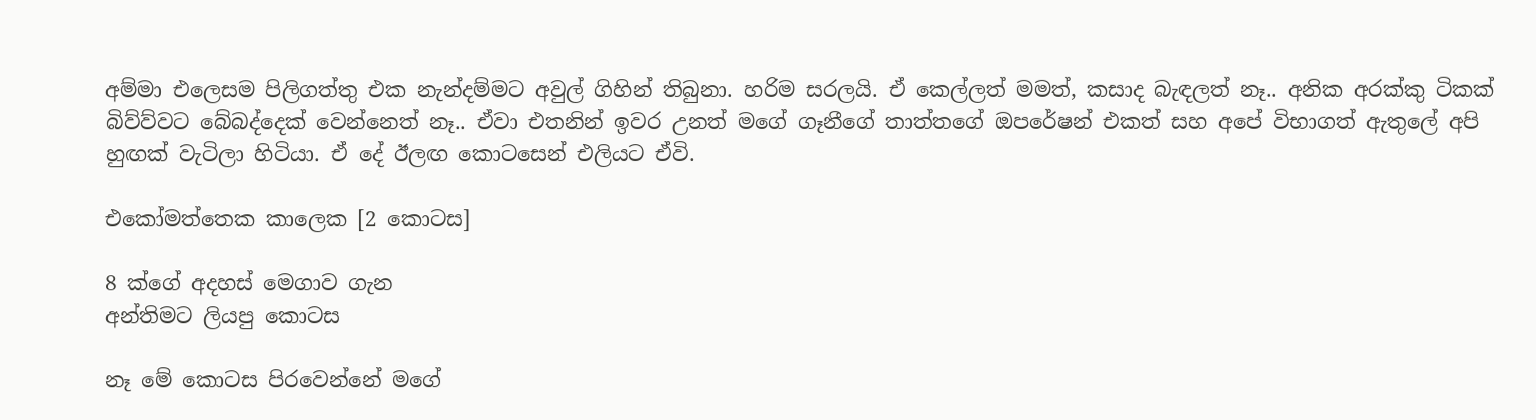අම්මා එලෙසම පිලිගත්තු එක නැන්දම්මට අවුල් ගිහින් තිබුනා. හරිම සරලයි. ඒ කෙල්ලත් මමත්, කසාද බැඳලත් නෑ.. අනික අරක්කු ටිකක් බිව්ව්වට බේබද්දෙක් වෙන්නෙත් නෑ.. ඒවා එතනින් ඉවර උනත් මගේ ගෑනීගේ තාත්තගේ ඔපරේෂන් එකත් සහ අපේ විභාගත් ඇතුලේ අපි හුඟක් වැටිලා හිටියා. ඒ දේ ඊලඟ කොටසෙන් එලියට ඒවි.

එකෝමත්තෙක කාලෙක [2 කොටස]

8 ක්ගේ අදහස් මෙගාව ගැන
අන්තිමට ලියපු කොටස

නෑ මේ කොටස පිරවෙන්නේ මගේ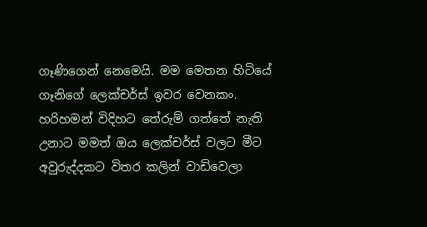ගෑණිගෙන් නෙමෙයි. මම මෙතන හිටියේ ගෑනිගේ ලෙක්චර්ස් ඉවර වෙනකං. හරිහමන් විදිහට තේරුම් ගත්තේ නැති උනාට මමත් ඔය ලෙක්චර්ස් වලට මීට අවුරුද්දකට විතර කලින් වාඩිවෙලා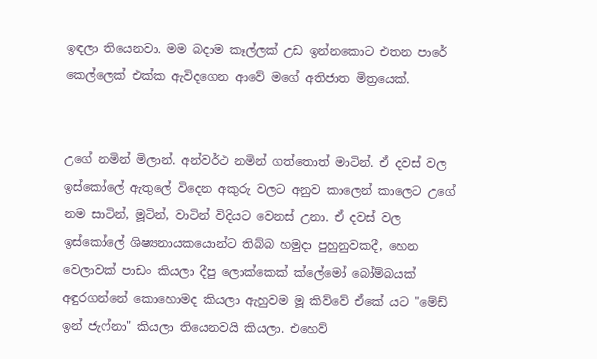ඉඳලා තියෙනවා. මම බදාම කෑල්ලක් උඩ ඉන්නකොට එතන පාරේ කෙල්ලෙක් එක්ක ඇවිදගෙන ආවේ මගේ අතිජාත මිත්‍රයෙක්.


උගේ නමින් මිලාන්. අන්වර්ථ නමින් ගත්තොත් මාටින්. ඒ දවස් වල ඉස්කෝලේ ඇතුලේ විදෙන අකුරු වලට අනුව කාලෙන් කාලෙට උගේ නම සාටින්, මූටින්, වාටින් විදියට වෙනස් උනා. ඒ දවස් වල ඉස්කෝලේ ශිෂ්‍යනායකයොන්ට තිබ්බ හමුදා පුහුනුවකදී, හෙන වෙලාවක් පාඩං කියලා දීපු ලොක්කෙක් ක්ලේමෝ බෝම්බයක් අඳුරගන්නේ කොහොමද කියලා ඇහුවම මූ කිව්වේ ඒකේ යට "මේඩ් ඉන් ජැෆ්නා" කියලා තියෙනවයි කියලා. එහෙව්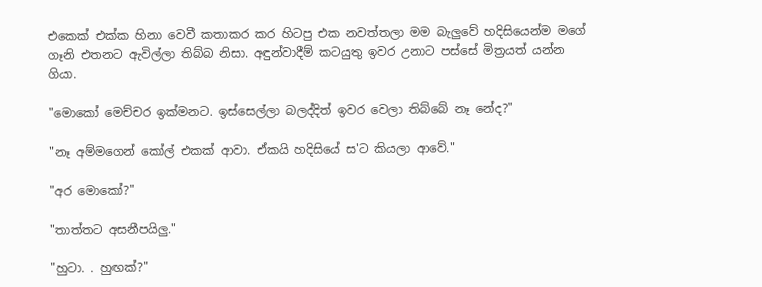එකෙක් එක්ක හිනා වෙවී කතාකර කර හිටපු එක නවත්තලා මම බැලුවේ හදිසියෙන්ම මගේ ගෑනි එතනට ඇවිල්ලා තිබ්බ නිසා. අඳුන්වාදීම් කටයුතු ඉවර උනාට පස්සේ මිත්‍රයත් යන්න ගියා.

"මොකෝ මෙච්චර ඉක්මනට. ඉස්සෙල්ලා බලද්දිත් ඉවර වෙලා තිබ්බේ නෑ නේද?"

"නෑ අම්මගෙන් කෝල් එකක් ආවා. ඒකයි හදිසියේ ස'ට කියලා ආවේ."

"අර මොකෝ?"

"තාත්තට අසනීපයිලු."

"හුටා. . හුඟක්?"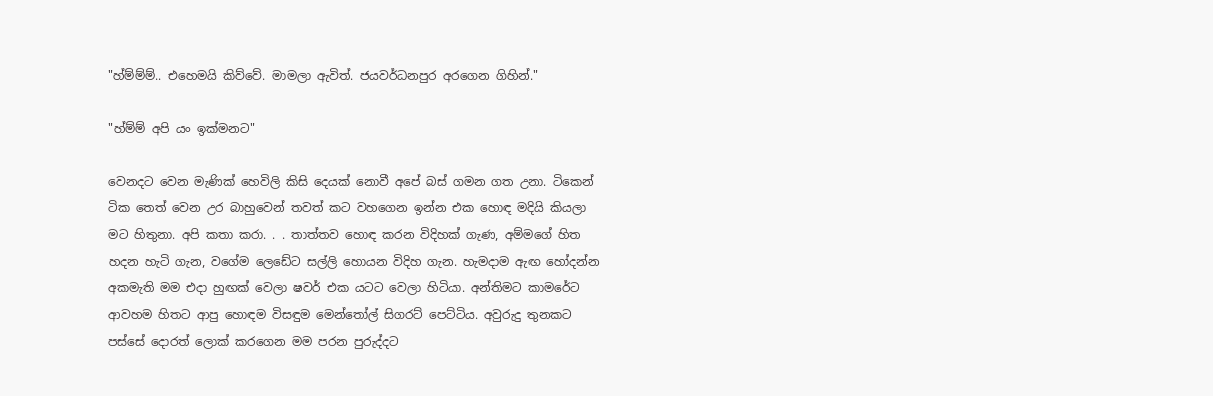"හ්ම්ම්ම්.. එහෙමයි කිව්වේ. මාමලා ඇවිත්. ජයවර්ධනපුර අරගෙන ගිහින්."

"හ්ම්ම් අපි යං ඉක්මනට"

වෙනදට වෙන මැණික් හෙවිලි කිසි දෙයක් නොවී අපේ බස් ගමන ගත උනා. ටිකෙන් ටික තෙත් වෙන උර බාහුවෙන් තවත් කට වහගෙන ඉන්න එක හොඳ මදියි කියලා මට හිතුනා. අපි කතා කරා. . . තාත්තව හොඳ කරන විදිහක් ගැණ, අම්මගේ හිත හදන හැටි ගැන, වගේම ලෙඩේට සල්ලි හොයන විදිහ ගැන. හැමදාම ඇඟ හෝදන්න අකමැති මම එදා හුඟක් වෙලා ෂවර් එක යටට වෙලා හිටියා. අන්තිමට කාමරේට ආවහම හිතට ආපු හොඳම විසඳුම මෙන්තෝල් සිගරට් පෙට්ටිය. අවුරුදු තුනකට පස්සේ දොරත් ලොක් කරගෙන මම පරන පුරුද්දට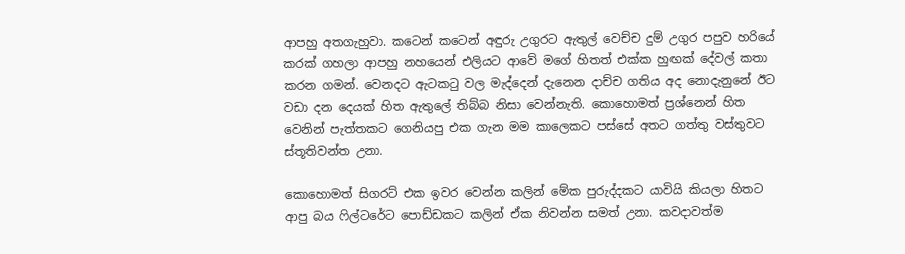ආපහු අතගැහුවා. කටෙන් කටෙන් අඳුරු උගුරට ඇතුල් වෙච්ච දුම් උගුර පපුව හරියේ කරක් ගහලා ආපහු නහයෙන් එලියට ආවේ මගේ හිතත් එක්ක හුඟක් දේවල් කතා කරන ගමන්. වෙනදට ඇටකටු වල මැද්දෙන් දැනෙන දාච්ච ගතිය අද නොදැනුනේ ඊට වඩා දන දෙයක් හිත ඇතුලේ තිබ්බ නිසා වෙන්නැති. කොහොමත් ප්‍රශ්නෙන් හිත වෙනින් පැත්තකට ගෙනියපු එක ගැන මම කාලෙකට පස්සේ අතට ගත්තු වස්තුවට ස්තූතිවන්ත උනා.

කොහොමත් සිගරට් එක ඉවර වෙන්න කලින් මේක පුරුද්දකට යාවියි කියලා හිතට ආපු බය ෆිල්ටරේට පොඩ්ඩකට කලින් ඒක නිවන්න සමත් උනා. කවදාවත්ම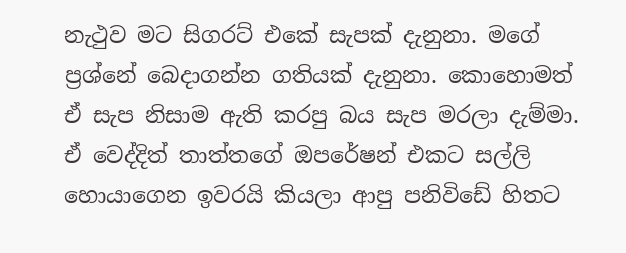නැථුව මට සිගරට් එකේ සැපක් දැනුනා. මගේ ප්‍රශ්නේ බෙදාගන්න ගතියක් දැනුනා. කොහොමත් ඒ සැප නිසාම ඇති කරපු බය සැප මරලා දැම්මා. ඒ වෙද්දිත් තාත්තගේ ඔපරේෂන් එකට සල්ලි හොයාගෙන ඉවරයි කියලා ආපු පනිවිඩේ හිතට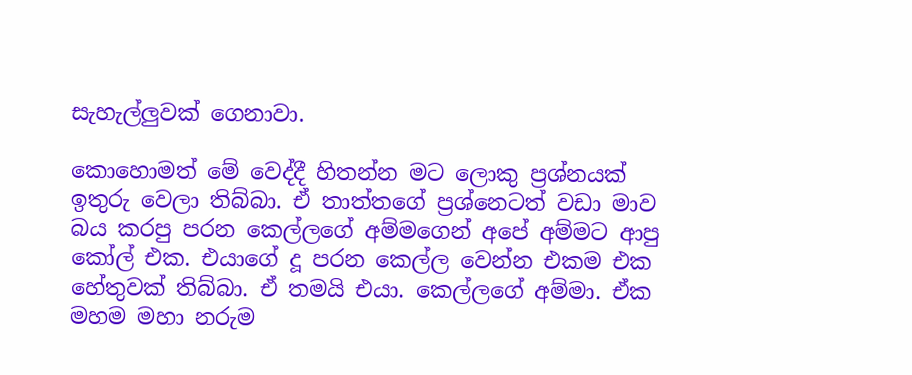සැහැල්ලුවක් ගෙනාවා.

කොහොමත් මේ වෙද්දී හිතන්න මට ලොකු ප්‍රශ්නයක් ඉතුරු වෙලා තිබ්බා. ඒ තාත්තගේ ප්‍රශ්නෙටත් වඩා මාව බය කරපු පරන කෙල්ලගේ අම්මගෙන් අපේ අම්මට ආපු කෝල් එක. එයාගේ දූ පරන කෙල්ල වෙන්න එකම එක හේතුවක් තිබ්බා. ඒ තමයි එයා. කෙල්ලගේ අම්මා. ඒක මහම මහා නරුම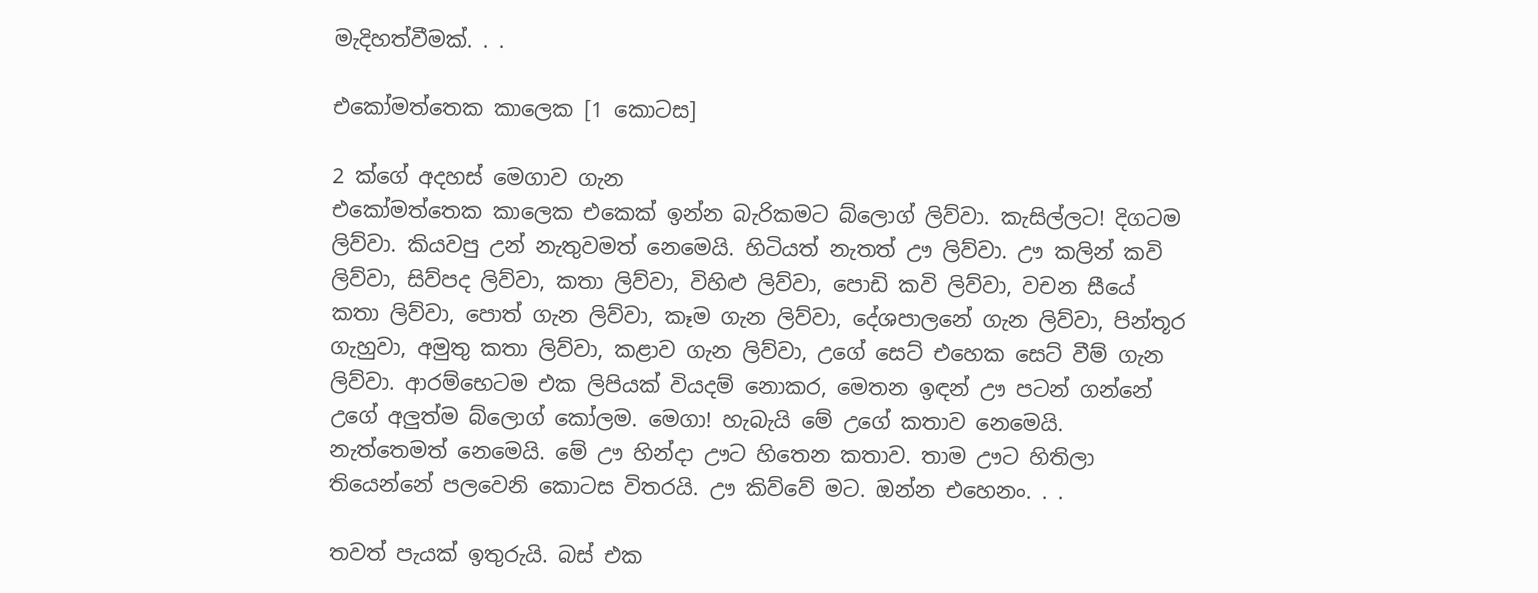මැදිහත්වීමක්. . .

එකෝමත්තෙක කාලෙක [1 කොටස]

2 ක්ගේ අදහස් මෙගාව ගැන
එකෝමත්තෙක කාලෙක එකෙක් ඉන්න බැරිකමට බ්ලොග් ලිව්වා. කැසිල්ලට! දිගටම ලිව්වා. කියවපු උන් නැතුවමත් නෙමෙයි. හිටියත් නැතත් ඌ ලිව්වා. ඌ කලින් කවි ලිව්වා, සිව්පද ලිව්වා, කතා ලිව්වා, විහිළු ලිව්වා, පොඩි කවි ලිව්වා, වචන සීයේ කතා ලිව්වා, පොත් ගැන ලිව්වා, කෑම ගැන ලිව්වා, දේශපාලනේ ගැන ලිව්වා, පින්තූර ගැහුවා, අමුතු කතා ලිව්වා, කළාව ගැන ලිව්වා, උගේ සෙට් එහෙක සෙට් වීම් ගැන ලිව්වා. ආරම්භෙටම එක ලිපියක් වියදම් නොකර, මෙතන ඉඳන් ඌ පටන් ගන්නේ උගේ අලුත්ම බ්ලොග් කෝලම. මෙගා! හැබැයි මේ උගේ කතාව නෙමෙයි. නැත්තෙමත් නෙමෙයි. මේ ඌ හින්දා ඌට හිතෙන කතාව. තාම ඌට හිතිලා තියෙන්නේ පලවෙනි කොටස විතරයි. ඌ කිව්වේ මට. ඔන්න එහෙනං. . .

තවත් පැයක් ඉතුරුයි. බස් එක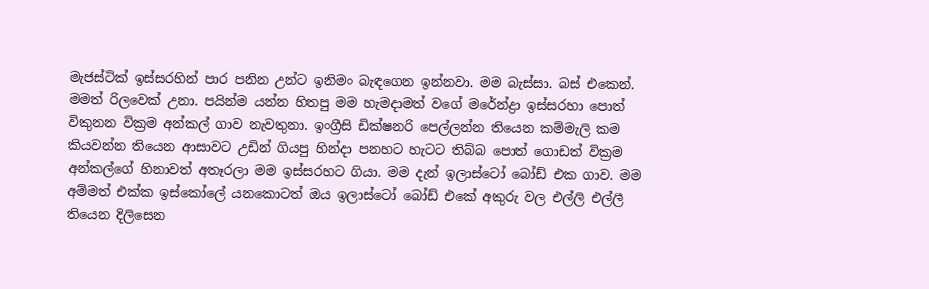මැජස්ටික් ඉස්සරහින් පාර පනින උන්ට ඉනිමං බැඳගෙන ඉන්නවා. මම බැස්සා. බස් එකෙන්. මමත් රිලවෙක් උනා. පයින්ම යන්න හිතපු මම හැමදාමත් වගේ මරේන්ද්‍රා ඉස්සරහා පොත් විකුනන වික්‍රම අන්කල් ගාව නැවතුනා. ඉංග්‍රීසි ඩික්ෂනරි පෙල්ලන්න තියෙන කම්මැලි කම කියවන්න තියෙන ආසාවට උඩින් ගියපු හින්දා පනහට හැටට තිබ්බ පොත් ගොඩත් වික්‍රම අන්කල්ගේ හිනාවත් අතෑරලා මම ඉස්සරහට ගියා. මම දැන් ඉලාස්ටෝ බෝඩ් එක ගාව. මම අම්මත් එක්ක ඉස්කෝලේ යනකොටත් ඔය ඉලාස්ටෝ බෝඩ් එකේ අකුරු වල එල්ලි එල්ලී තියෙන දිලිසෙන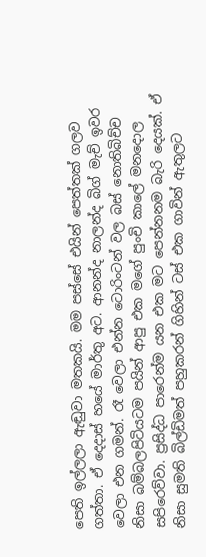පෙති ඉල්ලලා ඇඬුවා මතකයි. මම පස්සේ එයින් පෙත්තක් ගලව ගත්තා. ඒ දෙදාස් හයේ මාර්තු අට. ආනන්ද නාලන්ද බිග් මැච් ඉවර වෙලා එන ගමන්. රෑ වෙලා එන්න ටොරිංටන් වල බස් නොතිබිච්ච නිසා බම්බලපිටියටම පයින් ආපු එක මගේ පුංචි කාලේ මනදොල සපිරෙව්වා. ප්‍රසිද්ධ පාරෙන්ම යන එක මට පෙන්නනම බැරි දෙයක්. ඒ නිසා සුමති බිල්ඩිමත් පහුකරන් ගිහින් ටස් එක ගාවින් ඇතුලට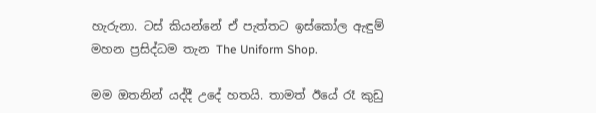හැරුනා. ටස් කියන්නේ ඒ පැත්තට ඉස්කෝල ඇඳුම් මහන ප්‍රසිද්ධම තැන The Uniform Shop.

මම ඔතනින් යද්දී උදේ හතයි. තාමත් ඊයේ රෑ කුඩු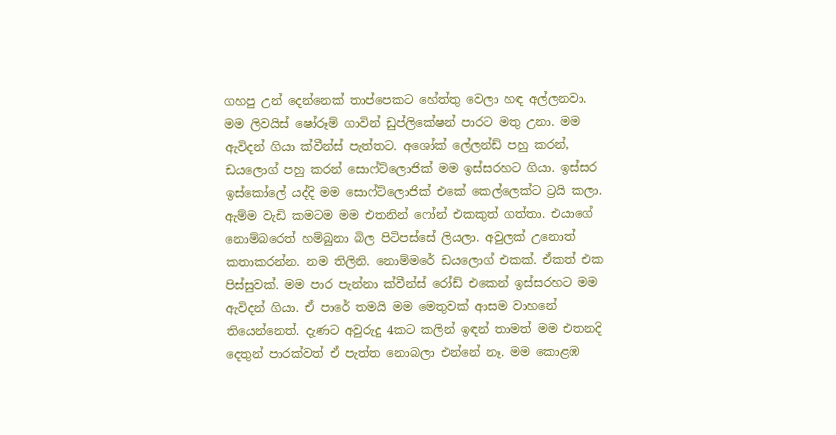ගහපු උන් දෙන්නෙක් තාප්පෙකට හේත්තු වෙලා හඳ අල්ලනවා. මම ලිවයිස් ෂෝරූම් ගාවින් ඩුප්ලිකේෂන් පාරට මතු උනා. මම ඇවිදන් ගියා ක්වීන්ස් පැත්තට. අශෝක් ලේලන්ඩ් පහු කරන්, ඩයලොග් පහු කරන් සොෆ්ට්ලොජික් මම ඉස්සරහට ගියා. ඉස්සර ඉස්කෝලේ යද්දි මම සොෆ්ට්ලොජික් එකේ කෙල්ලෙක්ට ට්‍රයි කලා. ඇම්ම වැඩි කමටම මම එතනින් ෆෝන් එකකුත් ගත්තා. එයාගේ නොම්බරෙත් හම්බුනා බිල පිටිපස්සේ ලියලා. අවුලක් උනොත් කතාකරන්න. නම තිලිනි. නොම්මරේ ඩයලොග් එකක්. ඒකත් එක පිස්සුවක්. මම පාර පැන්නා ක්වීන්ස් රෝඩ් එකෙන් ඉස්සරහට මම ඇවිදන් ගියා. ඒ පාරේ තමයි මම මෙතුවක් ආසම වාහනේ තියෙන්නෙත්. දැණට අවුරුදු 4කට කලින් ඉඳන් තාමත් මම එතනදි දෙතුන් පාරක්වත් ඒ පැත්ත නොබලා එන්නේ නෑ. මම කොළඹ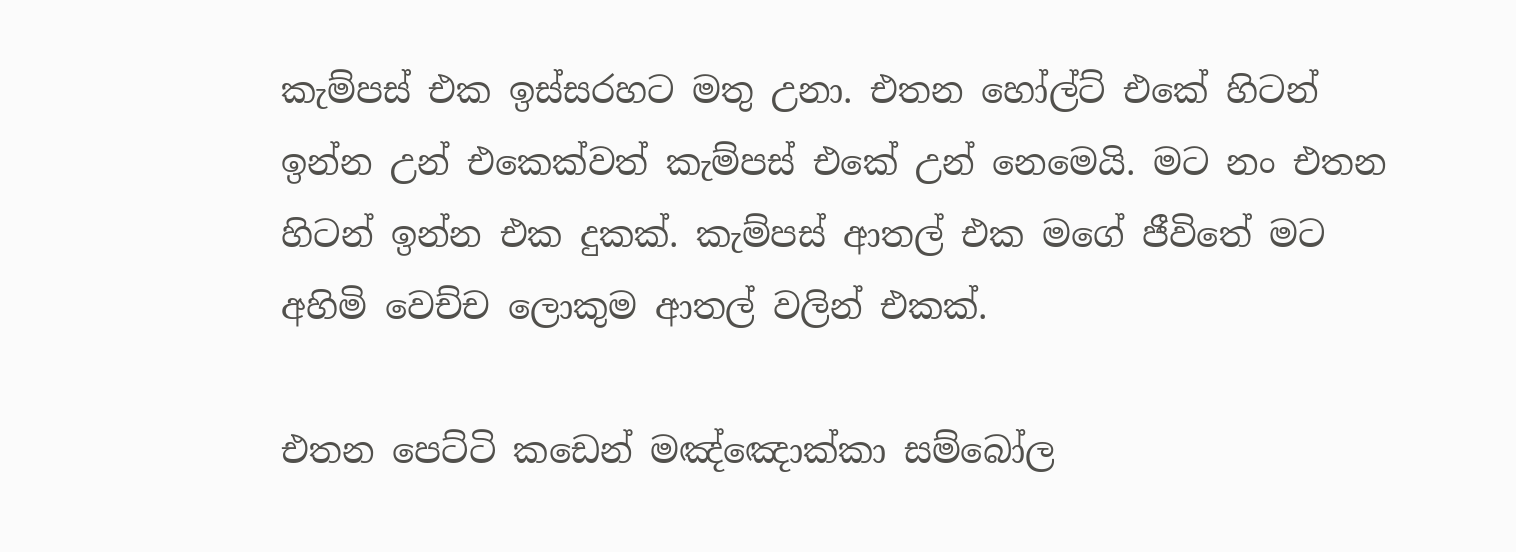කැම්පස් එක ඉස්සරහට මතු උනා. එතන හෝල්ට් එකේ හිටන් ඉන්න උන් එකෙක්වත් කැම්පස් එකේ උන් නෙමෙයි. මට නං එතන හිටන් ඉන්න එක දුකක්. කැම්පස් ආතල් එක මගේ ජීවිතේ මට අහිමි වෙච්ච ලොකුම ආතල් වලින් එකක්.

එතන පෙට්ටි කඩෙන් මඤ්ඤොක්කා සම්බෝල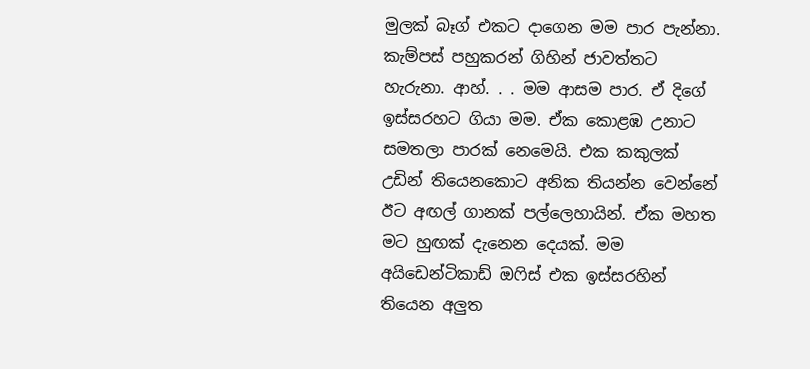මුලක් බෑග් එකට දාගෙන මම පාර පැන්නා. කැම්පස් පහුකරන් ගිහින් ජාවත්තට හැරුනා. ආහ්. . . මම ආසම පාර. ඒ දිගේ ඉස්සරහට ගියා මම. ඒක කොළඹ උනාට සමතලා පාරක් නෙමෙයි. එක කකුලක් උඩින් තියෙනකොට අනික තියන්න වෙන්නේ ඊට අඟල් ගානක් පල්ලෙහායින්. ඒක මහත මට හුඟක් දැනෙන දෙයක්. මම අයිඩෙන්ටිකාඩ් ඔෆිස් එක ඉස්සරහින් තියෙන අලුත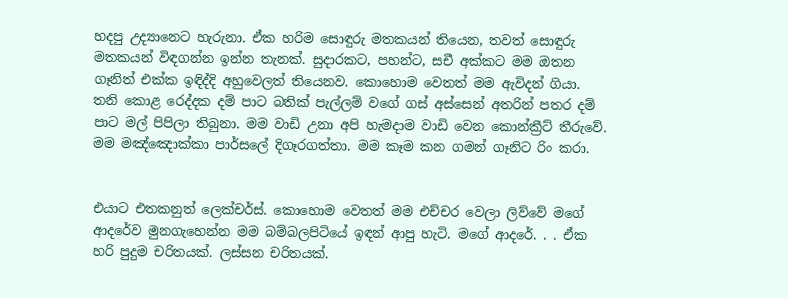හදපු උද්‍යානෙට හැරුනා. ඒක හරිම සොඳුරු මතකයන් තියෙන, තවත් සොඳුරු මතකයන් විඳගන්න ඉන්න තැනක්. සුදාරකට, පහන්ට, සචී අක්කට මම ඔතන ගෑනිත් එක්ක ඉඳිද්දි අහුවෙලත් තියෙනව. කොහොම වෙතත් මම ඇවිදන් ගියා. තනි කොළ රෙද්දක දම් පාට බතික් පැල්ලම් වගේ ගස් අස්සෙන් අතරින් පතර දම් පාට මල් පිපිලා තිබුනා. මම වාඩි උනා අපි හැමදාම වාඩි වෙන කොන්ක්‍රීට් තීරුවේ. මම මඤ්ඤොක්කා පාර්සලේ දිගෑරගත්තා. මම කෑම කන ගමන් ගෑනිට රිං කරා.


එයාට එතකනුත් ලෙක්චර්ස්. කොහොම වෙතත් මම එච්චර වෙලා ලිව්වේ මගේ ආදරේව මුනගැහෙන්න මම බම්බලපිටියේ ඉඳන් ආපු හැටි. මගේ ආදරේ. . . ඒක හරි පුදුම චරිතයක්. ලස්සන චරිතයක්.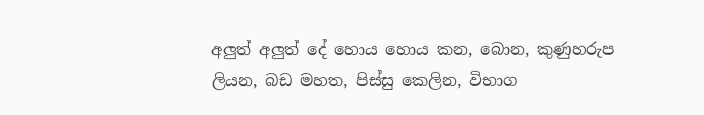අලුත් අලුත් දේ හොය හොය කන, බොන, කුණුහරුප ලියන, බඩ මහත, පිස්සු කෙලින, විභාග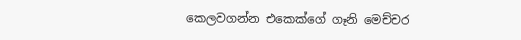කෙලවගන්න එකෙක්ගේ ගෑනි මෙච්චර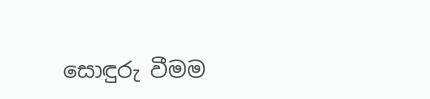සොඳුරු වීමම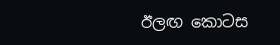ඊලඟ කොටස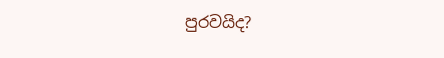පුරවයිද?